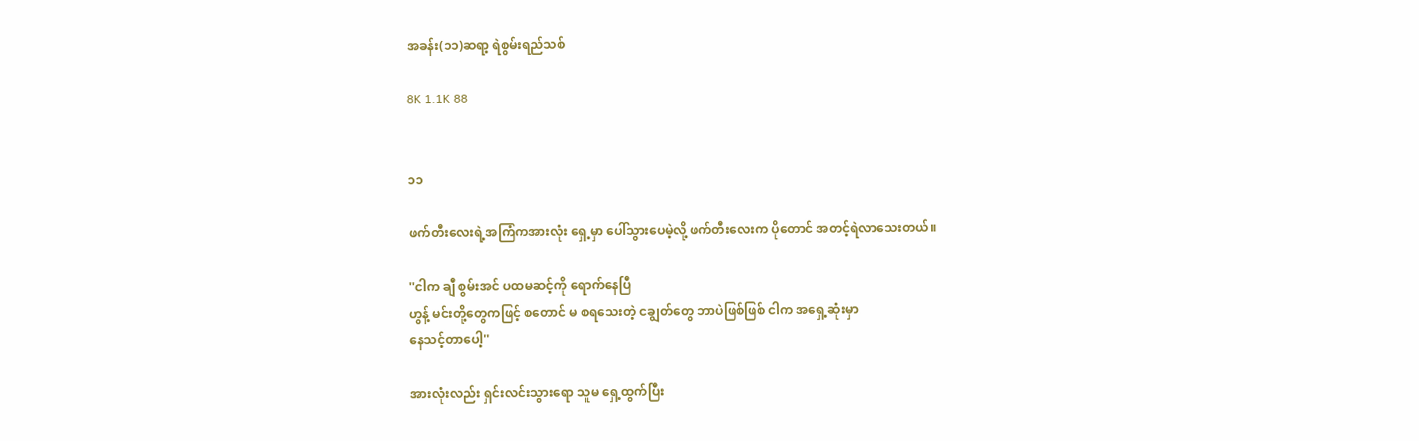အခန်း(၁၁)ဆရာ့ ရဲစွမ်းရည်သစ်

8K 1.1K 88


၁၁

ဖက်တီးလေးရဲ့အကြံကအားလုံး ရှေ့မှာ ပေါ်သွားပေမဲ့လို့ ဖက်တီးလေးက ပိုတောင် အတင့်ရဲလာသေးတယ်။

''ငါက ချီ စွမ်းအင် ပထမဆင့်ကို ရောက်နေပြီ
ဟွန့် မင်းတို့တွေကဖြင့် စတောင် မ စရသေးတဲ့ ငချွတ်တွေ ဘာပဲဖြစ်ဖြစ် ငါက အရှေ့ဆုံးမှာ
နေသင့်တာပေါ့''

အားလုံးလည်း ရှင်းလင်းသွားရော သူမ ရှေ့ထွက်ပြီး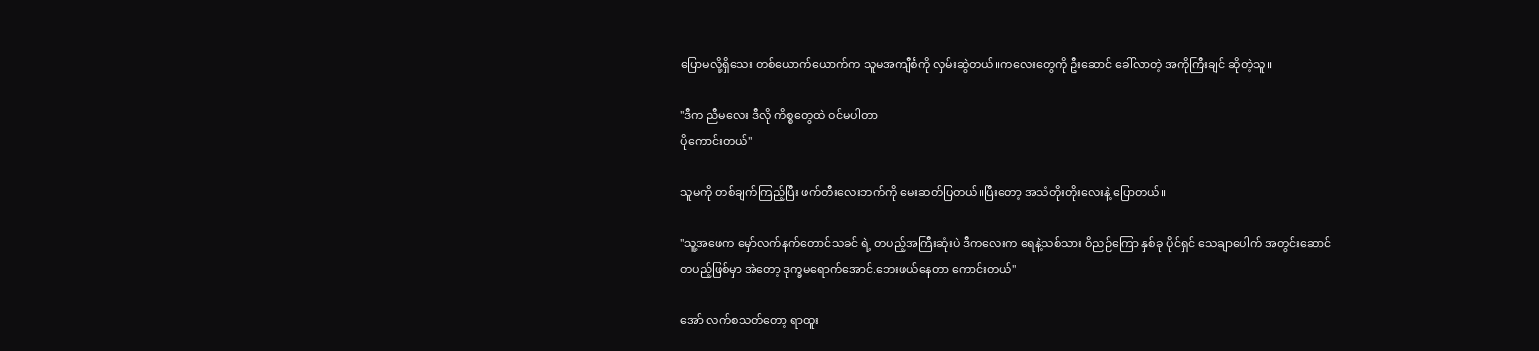ပြောမလို့ရှိသေး တစ်ယောက်ယောက်က သူမအကျီင်္စကို လှမ်းဆွဲတယ်။ကလေးတွေကို ဦးဆောင် ခေါ်လာတဲ့ အကိုကြီးချင် ဆိုတဲ့သူ။

''ဒီက ညီမလေး ဒီလို ကိစ္စတွေထဲ ဝင်မပါတာ
ပိုကောင်းတယ်''

သူမကို တစ်ချက်ကြည့်ပြီး ဖက်တီးလေးဘက်ကို မေးဆတ်ပြတယ်။ပြီးတော့ အသံတိုးတိုးလေးနဲ့ ပြောတယ်။

''သူ့အဖေက မှော်လက်နက်တောင်သခင် ရဲ့ တပည့်အကြီးဆုံးပဲ ဒီကလေးက ရေနဲ့သစ်သား ဝိညဉ်ကြော နှစ်ခု ပိုင်ရှင် သေချာပေါက် အတွင်းဆောင်တပည့်ဖြစ်မှာ အဲတော့ ဒုက္ခမရောက်အောင်.ဘေးဖယ်နေတာ ကောင်းတယ်''

အော် လက်စသတ်တော့ ရာထူး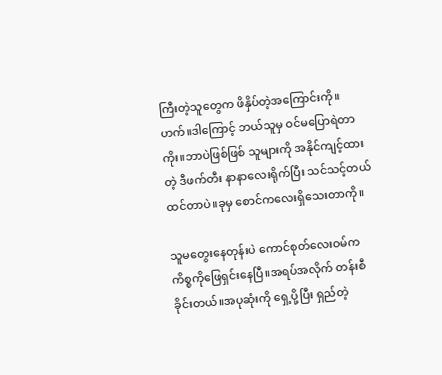ကြီးတဲ့သူတွေက ဖိနှိပ်တဲ့အကြောင်းကို။ ဟက်။ဒါကြောင့် ဘယ်သူမှ ဝင်မပြောရဲတာကိုး။ဘာပဲဖြစ်ဖြစ် သူများကို အနိုင်ကျင့်ထားတဲ့ ဒီဖက်တီး နာနာလေးရိုက်ပြီး သင်သင့်တယ်ထင်တာပဲ။ခုမှ စောင်ကလေးရှိသေးတာကို။

သူမတွေးနေတုန်းပဲ ကောင်စုတ်လေးဝမ်က
ကိစ္စကိုဖြေရှင်းနေပြီ။အရပ်အလိုက် တန်းစီခိုင်းတယ်။အပုဆုံးကို ရှေ့ပို့ပြီး ရှည်တဲ့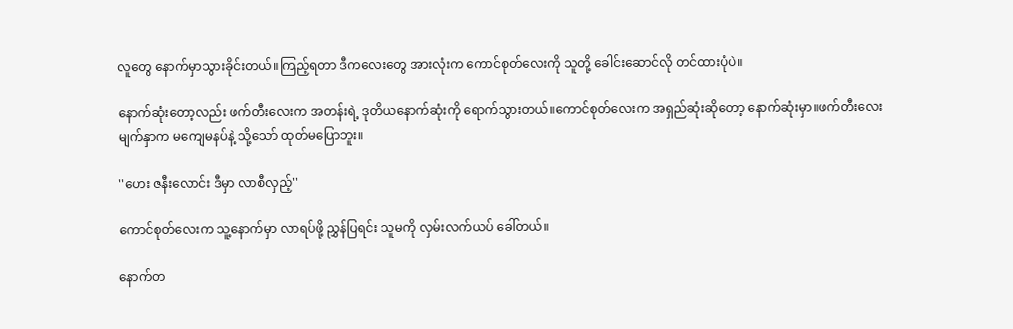လူတွေ နောက်မှာသွားခိုင်းတယ်။ကြည့်ရတာ ဒီကလေးတွေ အားလုံးက ကောင်စုတ်လေးကို သူတို့ ခေါင်းဆောင်လို တင်ထားပုံပဲ။

နောက်ဆုံးတော့လည်း ဖက်တီးလေးက အတန်းရဲ့ ဒုတိယနောက်ဆုံးကို ရောက်သွားတယ်။ကောင်စုတ်လေးက အရှည်ဆုံးဆိုတော့ နောက်ဆုံးမှာ။ဖက်တီးလေး မျက်နှာက မကျေမနပ်နဲ့ သို့သော် ထုတ်မပြောဘူး။

''ဟေး ဇနီးလောင်း ဒီမှာ လာစီလှည့်''

ကောင်စုတ်လေးက သူ့နောက်မှာ လာရပ်ဖို့ ညွှန်ပြရင်း သူမကို လှမ်းလက်ယပ် ခေါ်တယ်။

နောက်တ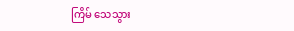ကြိမ် သေသွား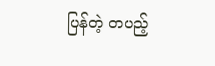ပြန်တဲ့ တပည့်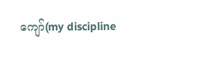ကျော်(my discipline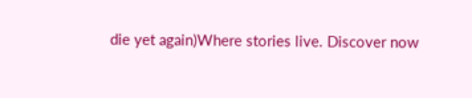die yet again)Where stories live. Discover now